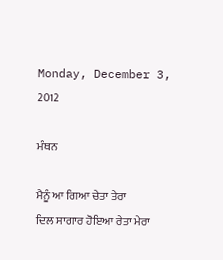Monday, December 3, 2012

ਮੰਥਨ

ਮੈਨੂੰ ਆ ਗਿਆ ਚੇਤਾ ਤੇਰਾ
ਦਿਲ ਸਾਗਾਰ ਹੋਇਆ ਰੇਤਾ ਮੇਰਾ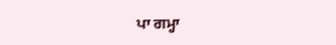ਪਾ ਗਮ੍ਹਾ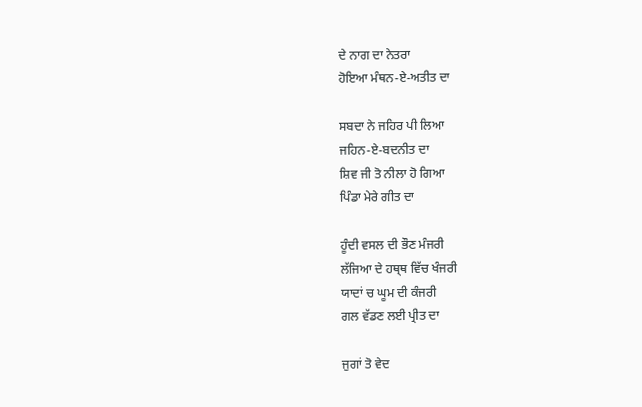ਦੇ ਨਾਗ ਦਾ ਨੇਤਰਾ
ਹੋਇਆ ਮੰਥਨ-ਏ-ਅਤੀਤ ਦਾ

ਸਬਦਾ ਨੇ ਜਹਿਰ ਪੀ ਲਿਆ
ਜਹਿਨ-ਏ-ਬਦਨੀਤ ਦਾ
ਸ਼ਿਵ ਜੀ ਤੋ ਨੀਲਾ ਹੋ ਗਿਆ
ਪਿੰਡਾ ਮੇਰੇ ਗੀਤ ਦਾ

ਹੂੰਦੀ ਵਸਲ ਦੀ ਭੌਣ ਮੰਜਰੀ
ਲੱਜਿਆ ਦੇ ਹਥ੍ਥ ਵਿੱਚ ਖੰਜਰੀ
ਯਾਦਾਂ ਚ ਘੂਮ ਦੀ ਕੰਜਰੀ
ਗਲ ਵੱਡਣ ਲਈ ਪ੍ਰੀਤ ਦਾ

ਜੁਗਾਂ ਤੋ ਵੇਦ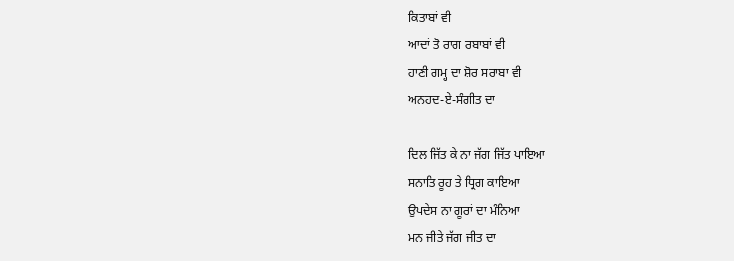ਕਿਤਾਬਾਂ ਵੀ
ਆਦਾਂ ਤੋ ਰਾਗ ਰਬਾਬਾਂ ਵੀ
ਹਾਣੀ ਗਮ੍ਹ ਦਾ ਸ਼ੋਰ ਸਰਾਬਾ ਵੀ
ਅਨਹਦ-ਏ-ਸੰਗੀਤ ਦਾ

ਦਿਲ ਜਿੱਤ ਕੇ ਨਾ ਜੱਗ ਜਿੱਤ ਪਾਇਆ
ਸਨਾਤਿ ਰੂਹ ਤੇ ਧ੍ਰਿਗ ਕਾਇਆ
ਉਪਦੇਸ ਨਾ ਗੂਰਾਂ ਦਾ ਮੰਨਿਆ
ਮਨ ਜੀਤੇ ਜੱਗ ਜੀਤ ਦਾ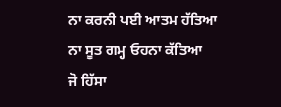ਨਾ ਕਰਨੀ ਪਈ ਆਤਮ ਹੱਤਿਆ
ਨਾ ਸੂਤ ਗਮ੍ਹ ਓਹਨਾ ਕੱਤਿਆ
ਜੋ ਹਿੱਸਾ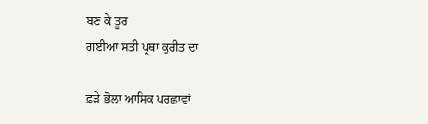ਬਣ ਕੇ ਤੂਰ
ਗਈਆ ਸਤੀ ਪ੍ਰਥਾ ਕੁਰੀਤ ਦਾ

ਫ਼ੜੇ ਭੋਲਾ ਆਸਿਕ ਪਰਛਾਵਾਂ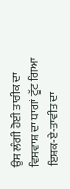ਉਸ ਲੰਗੀ ਹੋਈ ਤਾਰੀਕ ਦਾ
ਵਿਸਵਾਸ਼ ਦਾ ਧਾਗਾਂ ਟੂੱਟ ਗਿਆ
ਇਸ਼ਕ-ਏ-ਤਾਵੀਤ ਦਾ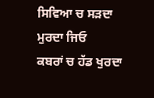ਸਿਵਿਆ ਚ ਸੜਦਾ ਮੁਰਦਾ ਜਿਓ
ਕਬਰਾਂ ਚ ਹੱਡ ਖੁਰਦਾ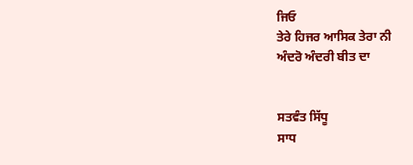ਜਿਓ
ਤੇਰੇ ਹਿਜਰ ਆਸਿਕ ਤੇਰਾ ਨੀ
ਅੰਦਰੋ ਅੰਦਰੀ ਬੀਤ ਦਾ


ਸਤਵੰਤ ਸਿੱਧੂ
ਸਾਧ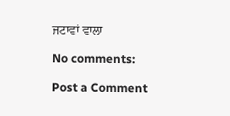ਜਟਾਵਾਂ ਵਾਲਾ

No comments:

Post a Comment